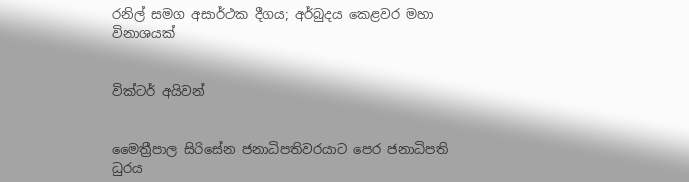රනිල් සමග අසාර්ථක දීගය; අර්බුදය කෙළවර මහා විනාශයක්


වික්ටර් අයිවන්


මෛත්‍රීපාල සිරිසේන ජනාධිපතිවරයාට පෙර ජනාධිපති ධුරය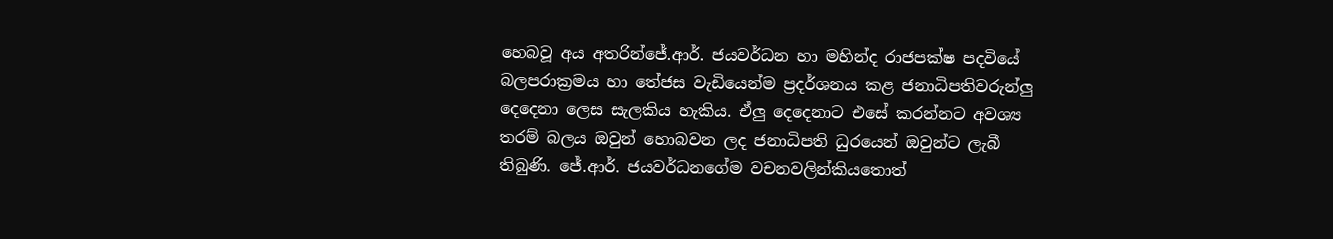හෙබවූ අය අතරින්ජේ.ආර්. ජයවර්ධන හා මහින්ද රාජපක්ෂ පදවියේ බලපරාක්‍රමය හා තේජස වැඩියෙන්ම ප්‍රදර්ශනය කළ ජනාධිපතිවරුන්ලු දෙදෙනා ලෙස සැලකිය හැකිය. ඒලු දෙදෙනාට එසේ කරන්නට අවශ්‍ය තරම් බලය ඔවුන් හොබවන ලද ජනාධිපති ධුරයෙන් ඔවුන්ට ලැබී තිබුණි. ජේ.ආර්. ජයවර්ධනගේම වචනවලින්කියතොත්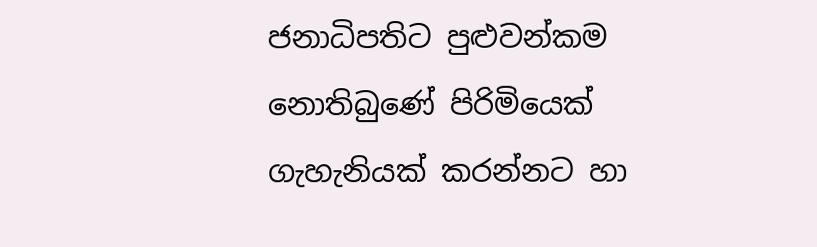ජනාධිපතිට පුළුවන්කම නොතිබුණේ පිරිමියෙක් ගැහැනියක් කරන්නට හා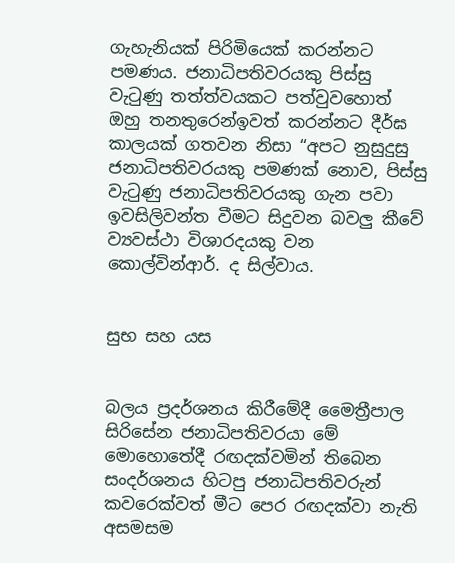ගැහැනියක් පිරිමියෙක් කරන්නට පමණය. ජනාධිපතිවරයකු පිස්සු වැටුණු තත්ත්වයකට පත්වුවහොත් ඔහු තනතුරෙන්ඉවත් කරන්නට දීර්ඝ කාලයක් ගතවන නිසා “අපට නුසුදුසු ජනාධිපතිවරයකු පමණක් නොව, පිස්සු වැටුණු ජනාධිපතිවරයකු ගැන පවා ඉවසිලිවන්ත වීමට සිදුවන බවලු කීවේ ව්‍යවස්ථා විශාරදයකු වන කොල්වින්ආර්. ද සිල්වාය.


සුභ සහ යස


බලය ප්‍රදර්ශනය කිරීමේදී මෛත්‍රීපාල සිරිසේන ජනාධිපතිවරයා මේ මොහොතේදී රඟදක්වමින් තිබෙන සංදර්ශනය හිටපු ජනාධිපතිවරුන් කවරෙක්වත් මීට පෙර රඟදක්වා නැති අසමසම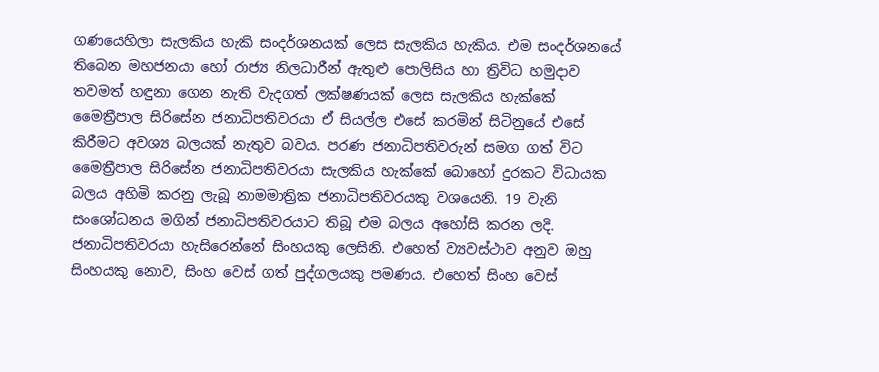ගණයෙහිලා සැලකිය හැකි සංදර්ශනයක් ලෙස සැලකිය හැකිය. එම සංදර්ශනයේ තිබෙන මහජනයා හෝ රාජ්‍ය නිලධාරීන් ඇතුළු පොලිසිය හා ත්‍රිවිධ හමුදාව තවමත් හඳුනා ගෙන නැති වැදගත් ලක්ෂණයක් ලෙස සැලකිය හැක්කේ මෛත්‍රීපාල සිරිසේන ජනාධිපතිවරයා ඒ සියල්ල එසේ කරමින් සිටිනුයේ එසේ කිරීමට අවශ්‍ය බලයක් නැතුව බවය. පරණ ජනාධිපතිවරුන් සමග ගත් විට මෛත්‍රීපාල සිරිසේන ජනාධිපතිවරයා සැලකිය හැක්කේ බොහෝ දුරකට විධායක බලය අහිමි කරනු ලැබූ නාමමාත්‍රික ජනාධිපතිවරයකු වශයෙනි. 19 වැනි සංශෝධනය මගින් ජනාධිපතිවරයාට තිබූ එම බලය අහෝසි කරන ලදි. ජනාධිපතිවරයා හැසිරෙන්නේ සිංහයකු ලෙසිනි. එහෙත් ව්‍යවස්ථාව අනුව ඔහු සිංහයකු නොව, සිංහ වෙස් ගත් පුද්ගලයකු පමණය. එහෙත් සිංහ වෙස්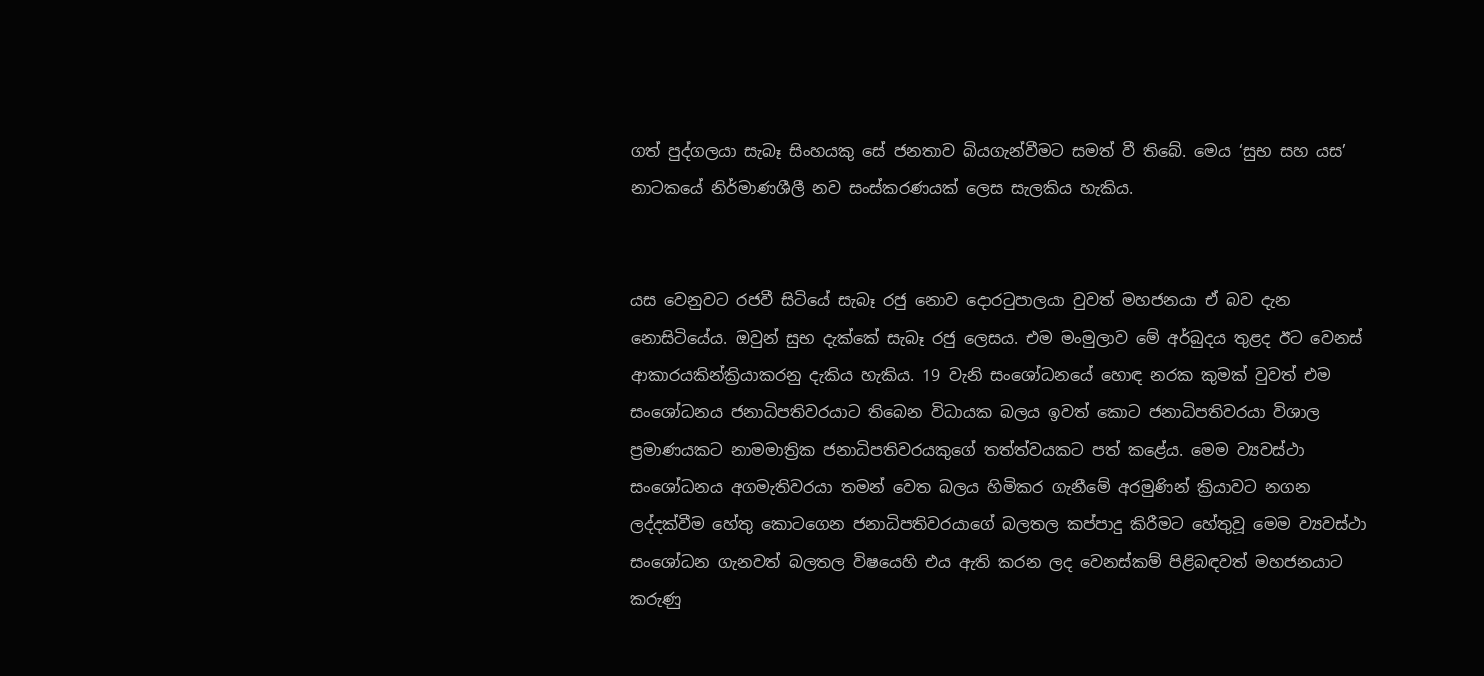ගත් පුද්ගලයා සැබෑ සිංහයකු සේ ජනතාව බියගැන්වීමට සමත් වී තිබේ. මෙය ‘සුභ සහ යස’ නාටකයේ නිර්මාණශීලී නව සංස්කරණයක් ලෙස සැලකිය හැකිය.


යස වෙනුවට රජවී සිටියේ සැබෑ රජු නොව දොරටුපාලයා වුවත් මහජනයා ඒ බව දැන නොසිටියේය. ඔවුන් සුභ දැක්කේ සැබෑ රජු ලෙසය. එම මංමුලාව මේ අර්බුදය තුළද ඊට වෙනස් ආකාරයකින්ක්‍රියාකරනු දැකිය හැකිය. 19 වැනි සංශෝධනයේ හොඳ නරක කුමක් වුවත් එම සංශෝධනය ජනාධිපතිවරයාට තිබෙන විධායක බලය ඉවත් කොට ජනාධිපතිවරයා විශාල ප්‍රමාණයකට නාමමාත්‍රික ජනාධිපතිවරයකුගේ තත්ත්වයකට පත් කළේය. මෙම ව්‍යවස්ථා සංශෝධනය අගමැතිවරයා තමන් වෙත බලය හිමිකර ගැනීමේ අරමුණින් ක්‍රියාවට නගන ලද්දක්වීම හේතු කොටගෙන ජනාධිපතිවරයාගේ බලතල කප්පාදු කිරීමට හේතුවූ මෙම ව්‍යවස්ථා සංශෝධන ගැනවත් බලතල විෂයෙහි එය ඇති කරන ලද වෙනස්කම් පිළිබඳවත් මහජනයාට කරුණු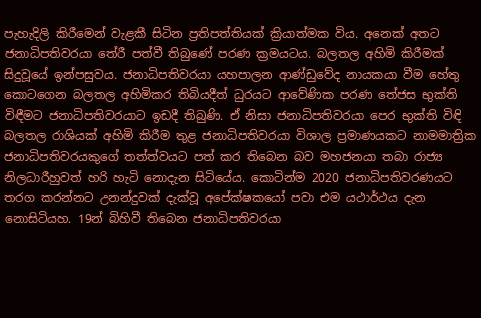පැහැදිලි කිරීමෙන් වැළකී සිටින ප්‍රතිපත්තියක් ක්‍රියාත්මක විය. අනෙක් අතට ජනාධිපතිවරයා තේරී පත්වී තිබුණේ පරණ ක්‍රමයටය. බලතල අහිමි කිරීමක් සිදුවූයේ ඉන්පසුවය. ජනාධිපතිවරයා යහපාලන ආණ්ඩුවේද නායකයා වීම හේතු කොටගෙන බලතල අහිමිකර තිබියදීත් ධුරයට ආවේණික පරණ තේජස භුක්ති විඳීමට ජනාධිපතිවරයාට ඉඩදී තිබුණි. ඒ නිසා ජනාධිපතිවරයා පෙර භුක්ති විඳි බලතල රාශියක් අහිමි කිරීම තුළ ජනාධිපතිවරයා විශාල ප්‍රමාණයකට නාමමාත්‍රික ජනාධිපතිවරයකුගේ තත්ත්වයට පත් කර තිබෙන බව මහජනයා තබා රාජ්‍ය නිලධාරීහුවත් හරි හැටි නොදැන සිටියේය. කොටින්ම 2020 ජනාධිපතිවරණයට තරග කරන්නට උනන්දුවක් දැක්වූ අපේක්ෂකයෝ පවා එම යථාර්ථය දැන නොසිටියහ. 19න් බිහිවී තිබෙන ජනාධිපතිවරයා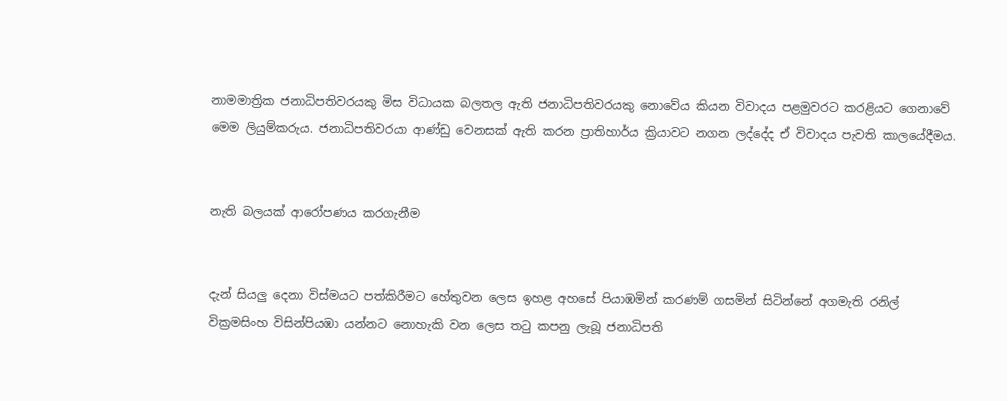නාමමාත්‍රික ජනාධිපතිවරයකු මිස විධායක බලතල ඇති ජනාධිපතිවරයකු නොවේය කියන විවාදය පළමුවරට කරළියට ගෙනාවේ මෙම ලියුම්කරුය. ජනාධිපතිවරයා ආණ්ඩු වෙනසක් ඇති කරන ප්‍රාතිහාර්ය ක්‍රියාවට නගන ලද්දේද ඒ විවාදය පැවති කාලයේදීමය.


නැති බලයක් ආරෝපණය කරගැනීම


දැන් සියලු දෙනා විස්මයට පත්කිරීමට හේතුවන ලෙස ඉහළ අහසේ පියාඹමින් කරණම් ගසමින් සිටින්නේ අගමැති රනිල් වික්‍රමසිංහ විසින්පියඹා යන්නට නොහැකි වන ලෙස තටු කපනු ලැබූ ජනාධිපති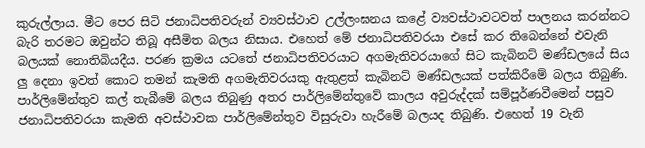කුරුල්ලාය. මීට පෙර සිටි ජනාධිපතිවරුන් ව්‍යවස්ථාව උල්ලංඝනය කළේ ව්‍යවස්ථාවටවත් පාලනය කරන්නට බැරි තරමට ඔවුන්ට තිබූ අසීමිත බලය නිසාය. එහෙත් මේ ජනාධිපතිවරයා එසේ කර තිබෙන්නේ එවැනි බලයක් නොතිබියදීය. පරණ ක්‍රමය යටතේ ජනාධිපතිවරයාට අගමැතිවරයාගේ සිට කැබිනට් මණ්ඩලයේ සිය ලු දෙනා ඉවත් කොට තමන් කැමති අගමැතිවරයකු ඇතුළත් කැබිනට් මණ්ඩලයක් පත්කිරීමේ බලය තිබුණි. පාර්ලිමේන්තුව කල් තැබීමේ බලය තිබුණු අතර පාර්ලිමේන්තුවේ කාලය අවුරුද්දක් සම්පූර්ණවීමෙන් පසුව ජනාධිපතිවරයා කැමති අවස්ථාවක පාර්ලිමේන්තුව විසුරුවා හැරීමේ බලයද තිබුණි. එහෙත් 19 වැනි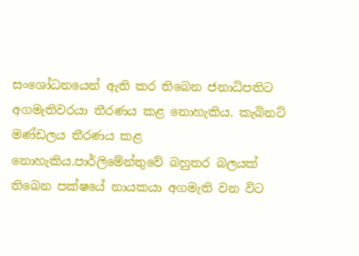සංශෝධනයෙන් ඇති කර තිබෙන ජනාධිපතිට අගමැතිවරයා තීරණය කළ නොහැකිය. කැබිනට් මණ්ඩලය තීරණය කළ නොහැකිය.පාර්ලිමේන්තුවේ බහුතර බලයක් තිබෙන පක්ෂයේ නායකයා අගමැති වන විට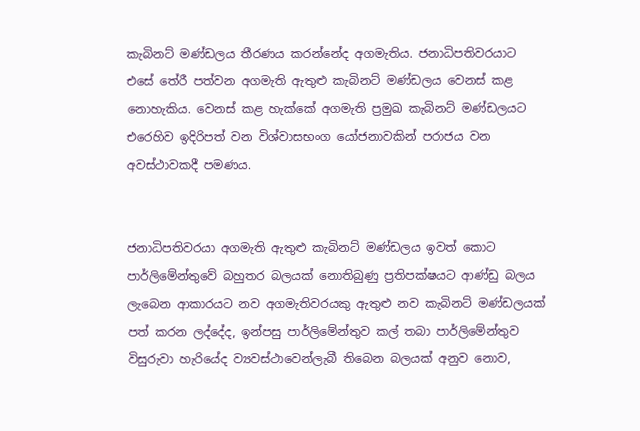කැබිනට් මණ්ඩලය තීරණය කරන්නේද අගමැතිය. ජනාධිපතිවරයාට එසේ තේරී පත්වන අගමැති ඇතුළු කැබිනට් මණ්ඩලය වෙනස් කළ නොහැකිය. වෙනස් කළ හැක්කේ අගමැති ප්‍රමුඛ කැබිනට් මණ්ඩලයට එරෙහිව ඉදිරිපත් වන විශ්වාසභංග යෝජනාවකින් පරාජය වන අවස්ථාවකදී පමණය.


ජනාධිපතිවරයා අගමැති ඇතුළු කැබිනට් මණ්ඩලය ඉවත් කොට පාර්ලිමේන්තුවේ බහුතර බලයක් නොතිබුණු ප්‍රතිපක්ෂයට ආණ්ඩු බලය ලැබෙන ආකාරයට නව අගමැතිවරයකු ඇතුළු නව කැබිනට් මණ්ඩලයක් පත් කරන ලද්දේද, ඉන්පසු පාර්ලිමේන්තුව කල් තබා පාර්ලිමේන්තුව විසුරුවා හැරියේද ව්‍යවස්ථාවෙන්ලැබී තිබෙන බලයක් අනුව නොව,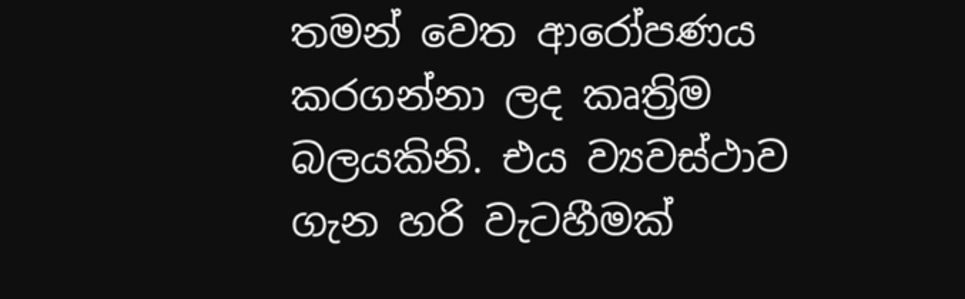තමන් වෙත ආරෝපණය කරගන්නා ලද කෘත්‍රිම බලයකිනි. එය ව්‍යවස්ථාව ගැන හරි වැටහීමක්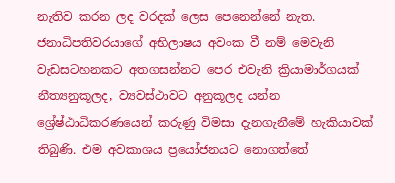නැතිව කරන ලද වරදක් ලෙස පෙනෙන්නේ නැත. ජනාධිපතිවරයාගේ අභිලාෂය අවංක වී නම් මෙවැනි වැඩසටහනකට අතගසන්නට පෙර එවැනි ක්‍රියාමාර්ගයක් නීත්‍යනුකූලද, ව්‍යවස්ථාවට අනුකූලද යන්න ශ්‍රේෂ්ඨාධිකරණයෙන් කරුණු විමසා දැනගැනීමේ හැකියාවක් තිබුණි. එම අවකාශය ප්‍රයෝජනයට නොගත්තේ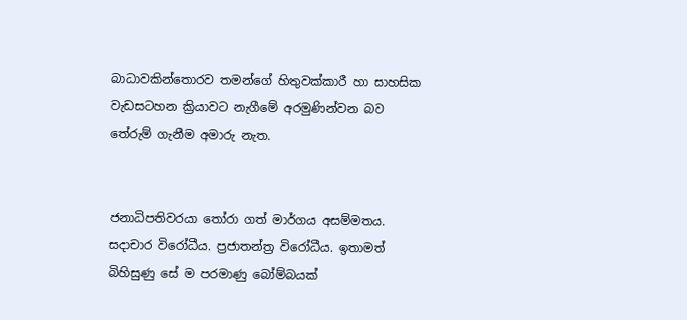බාධාවකින්තොරව තමන්ගේ හිතුවක්කාරී හා සාහසික වැඩසටහන ක්‍රියාවට නැගීමේ අරමුණින්වන බව තේරුම් ගැනීම අමාරු නැත.


ජනාධිපතිවරයා තෝරා ගත් මාර්ගය අසම්මතය. සදාචාර විරෝධීය. ප්‍රජාතන්ත්‍ර විරෝධීය. ඉතාමත් බිහිසුණු සේ ම පරමාණු බෝම්බයක්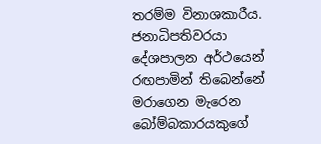තරම්ම විනාශකාරීය. ජනාධිපතිවරයා දේශපාලන අර්ථයෙන් රඟපාමින් තිබෙන්නේ මරාගෙන මැරෙන බෝම්බකාරයකුගේ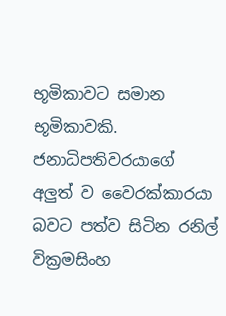භූමිකාවට සමාන භූමිකාවකි. ජනාධිපතිවරයාගේ අලුත් ව වෛරක්කාරයා බවට පත්ව සිටින රනිල් වික්‍රමසිංහ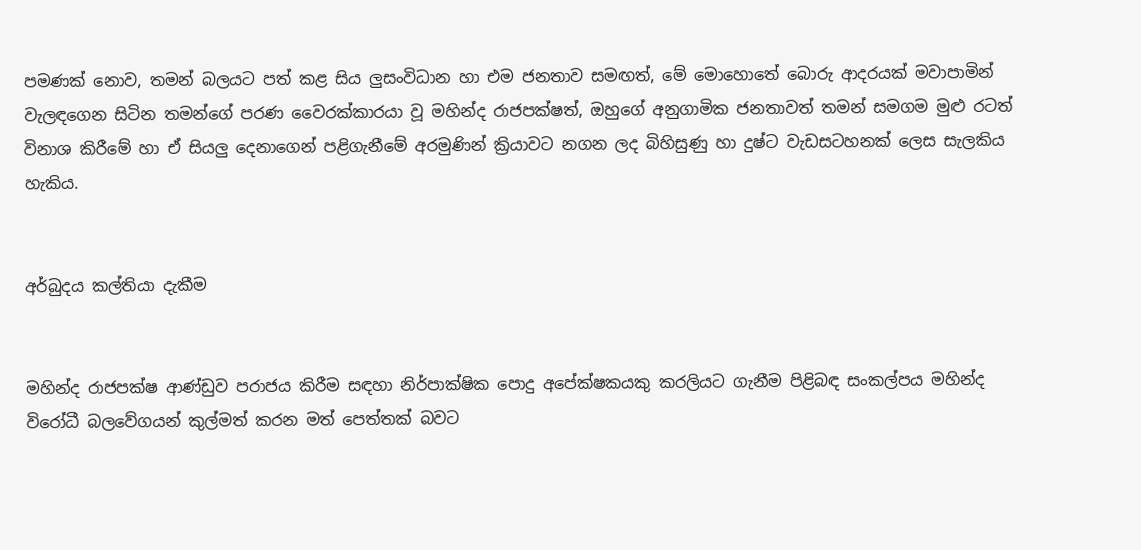පමණක් නොව, තමන් බලයට පත් කළ සිය ලුසංවිධාන හා එම ජනතාව සමඟත්, මේ මොහොතේ බොරු ආදරයක් මවාපාමින් වැලඳගෙන සිටින තමන්ගේ පරණ වෛරක්කාරයා වූ මහින්ද රාජපක්ෂත්, ඔහුගේ අනුගාමික ජනතාවත් තමන් සමගම මුළු රටත් විනාශ කිරීමේ හා ඒ සියලු දෙනාගෙන් පළිගැනීමේ අරමුණින් ක්‍රියාවට නගන ලද බිහිසුණු හා දුෂ්ට වැඩසටහනක් ලෙස සැලකිය හැකිය.


අර්බුදය කල්තියා දැකීම


මහින්ද රාජපක්ෂ ආණ්ඩුව පරාජය කිරීම සඳහා නිර්පාක්ෂික පොදු අපේක්ෂකයකු කරලියට ගැනීම පිළිබඳ සංකල්පය මහින්ද විරෝධී බලවේගයන් කුල්මත් කරන මත් පෙත්තක් බවට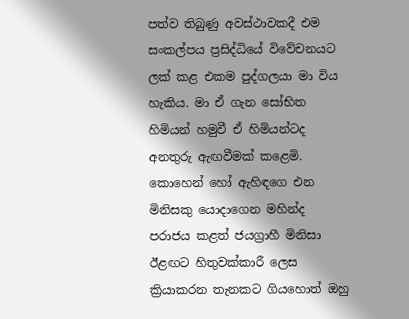පත්ව තිබුණු අවස්ථාවකදී එම සංකල්පය ප්‍රසිද්ධියේ විවේචනයට ලක් කළ එකම පුද්ගලයා මා විය හැකිය. මා ඒ ගැන සෝභිත හිමියන් හමුවී ඒ හිමියන්ටද අනතුරු ඇඟවීමක් කළෙමි. කොහෙන් හෝ ඇහිඳගෙ එන මිනිසකු යොදාගෙන මහින්ද පරාජය කළත් ජයග්‍රාහී මිනිසා ඊළඟට හිතුවක්කාරී ලෙස ක්‍රියාකරන තැනකට ගියහොත් ඔහු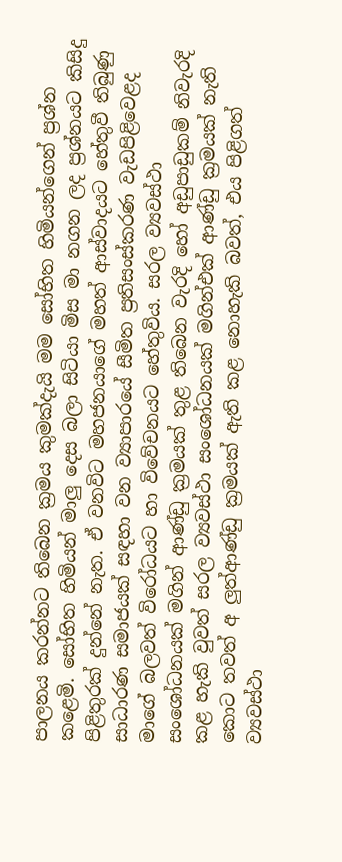පාලනය කරන්නට තිබෙන ක්‍රමය කුමක්දැයි මම සෝභිත හිමියන්ගෙන් ප්‍රශ්න කළෙමි. සෝභිත හිමියන් මාලු දෙස බලා සිටියා මිස මා නගන ලද ප්‍රශ්නයට කිසිදු පිළිතුරක් දුන්නේ නැත. ඒ වනවිට මහජනයාගේ මහත් ආස්වාදයට හේතුවී තිබුණු සාධාරණ සමාජයක් සඳහා වන ව්‍යාපාරයේ සීමිත ප්‍රතිසංස්කරණ වැඩපිළිවෙළද මාගේ බලවත් විරෝධයට හා විවේචනයට හේතුවිය. සරල ව්‍යවස්ථා සංශෝධනයක් මගින් ආණ්ඩු ක්‍රමයක් තුළ තිබෙන වැරදි හෝ අඩුපාඩුකම් නිවැරදි කළ හැකි වුවත් සරල ව්‍යවස්ථා සංශෝධනයක් මගින්එක් ආණ්ඩු ක්‍රමයක් නැති කොට තවත් අ ලුත්ආණ්ඩු ක්‍රමයක් ඇති කළ නොහැකි බවත්, එය පිළිගත් ව්‍යවස්ථා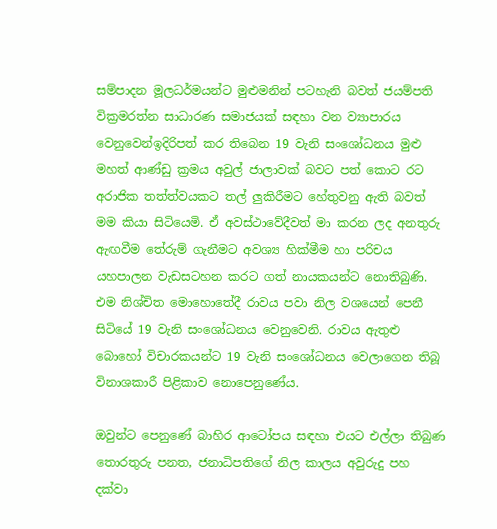සම්පාදන මූලධර්මයන්ට මුළුමනින් පටහැනි බවත් ජයම්පති වික්‍රමරත්න සාධාරණ සමාජයක් සඳහා වන ව්‍යාපාරය වෙනුවෙන්ඉදිරිපත් කර තිබෙන 19 වැනි සංශෝධනය මුළු මහත් ආණ්ඩු ක්‍රමය අවුල් ජාලාවක් බවට පත් කොට රට අරාජික තත්ත්වයකට තල් ලුකිරීමට හේතුවනු ඇති බවත් මම කියා සිටියෙමි. ඒ අවස්ථාවේදීවත් මා කරන ලද අනතුරු ඇඟවීම තේරුම් ගැනීමට අවශ්‍ය හික්මීම හා පරිචය යහපාලන වැඩසටහන කරට ගත් නායකයන්ට නොතිබුණි. එම නිශ්චිත මොහොතේදී රාවය පවා නිල වශයෙන් පෙනී සිටියේ 19 වැනි සංශෝධනය වෙනුවෙනි. රාවය ඇතුළු බොහෝ විචාරකයන්ට 19 වැනි සංශෝධනය වෙලාගෙන තිබූ විනාශකාරී පිළිකාව නොපෙනුණේය.

ඔවුන්ට පෙනුණේ බාහිර ආටෝපය සඳහා එයට එල්ලා තිබුණ තොරතුරු පනත, ජනාධිපතිගේ නිල කාලය අවුරුදු පහ දක්වා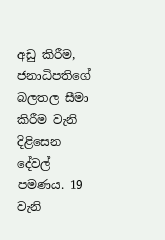අඩු කිරීම, ජනාධිපතිගේ බලතල සීමා කිරීම වැනි දිළිසෙන දේවල් පමණය. 19 වැනි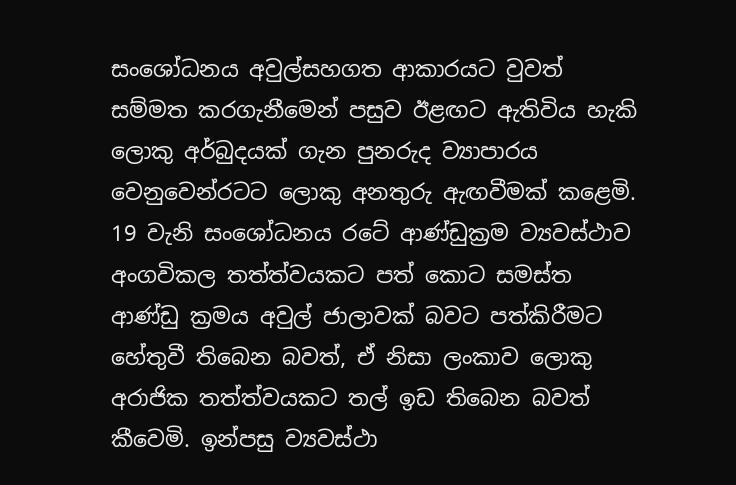සංශෝධනය අවුල්සහගත ආකාරයට වුවත් සම්මත කරගැනීමෙන් පසුව ඊළඟට ඇතිවිය හැකි ලොකු අර්බුදයක් ගැන පුනරුද ව්‍යාපාරය වෙනුවෙන්රටට ලොකු අනතුරු ඇඟවීමක් කළෙමි. 19 වැනි සංශෝධනය රටේ ආණ්ඩුක්‍රම ව්‍යවස්ථාව අංගවිකල තත්ත්වයකට පත් කොට සමස්ත ආණ්ඩු ක්‍රමය අවුල් ජාලාවක් බවට පත්කිරීමට හේතුවී තිබෙන බවත්, ඒ නිසා ලංකාව ලොකු අරාජික තත්ත්වයකට තල් ඉඩ තිබෙන බවත් කීවෙමි. ඉන්පසු ව්‍යවස්ථා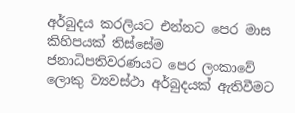අර්බුදය කරලියට එන්නට පෙර මාස කිහිපයක් තිස්සේම ජනාධිපතිවරණයට පෙර ලංකාවේ ලොකු ව්‍යවස්ථා අර්බුදයක් ඇතිවීමට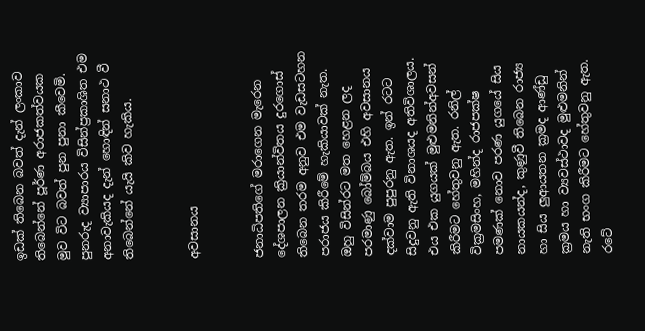ඉඩක් තිබෙන බවත් දැන් ලංකාව තිබෙන්නේ පූර්ණ අරාජකත්වයක මුව විට බවත් පුන පුනා කීවෙමි. පුනරුද ව්‍යාපාරය විසින්ප්‍රකාශිත එම අනාවැකියද දැන් හොඳින් සනාථ වී තිබෙන්නේ යැයි කිව හැකිය.


අවසානය


ජනාධිපතිගේ මරාගෙන මැරෙන දේශපාලන ක්‍රියාන්විතය දුරගොස් තිබෙන තරම අනුව එම වැඩසටහන පරාජය කිරීමේ හැකියාවක් නැත. ඔහු විසින්රට මත හෙළන ලද පරමාණු බෝම්බය එහි අවසානය දක්වාම පුපුරනු ඇත. ඉන් රටට සිදුවනු ඇති විනාශයද අතිවිශාලය. එය එක යුගයක් මුළුමනින්අවසන් කිරීමට හේතුවනු ඇත. රනිල් වික්‍රමසිංහ, මහින්ද රාජපක්ෂ පමණක් නොව පරණ යුගයේ සිය නායකයන්ද, කුණුවී තිබෙන රාජ්‍ය හා සිය ලුආයතන ක්‍රමද ආණ්ඩු ක්‍රමය හා ව්‍යවස්ථාවද මුළුමනින් නැති භංග කිරීමට හේතුවනු ඇත. රටේ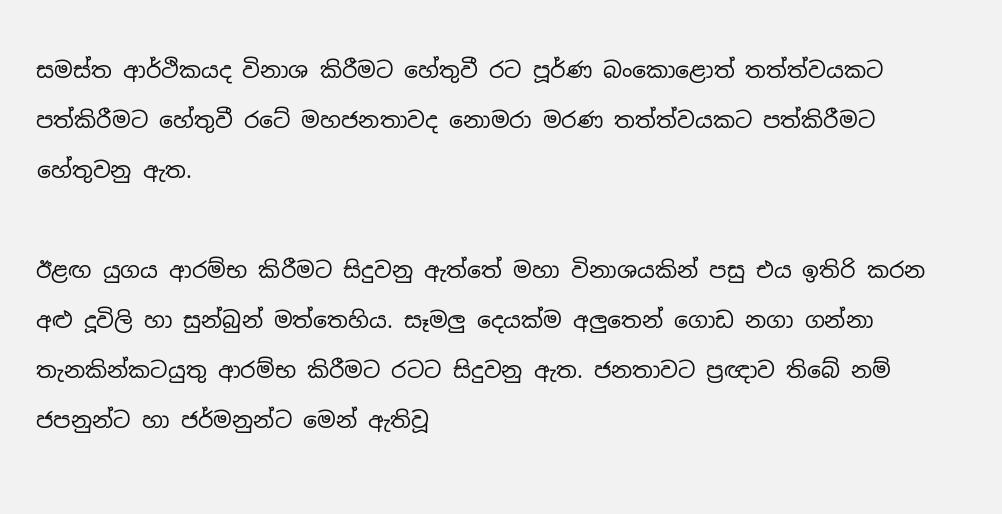සමස්ත ආර්ථිකයද විනාශ කිරීමට හේතුවී රට පූර්ණ බංකොළොත් තත්ත්වයකට පත්කිරීමට හේතුවී රටේ මහජනතාවද නොමරා මරණ තත්ත්වයකට පත්කිරීමට හේතුවනු ඇත.

ඊළඟ යුගය ආරම්භ කිරීමට සිදුවනු ඇත්තේ මහා විනාශයකින් පසු එය ඉතිරි කරන අළු දූවිලි හා සුන්බුන් මත්තෙහිය. සෑමලු දෙයක්ම අලුතෙන් ගොඩ නගා ගන්නා තැනකින්කටයුතු ආරම්භ කිරීමට රටට සිදුවනු ඇත. ජනතාවට ප්‍රඥාව තිබේ නම් ජපනුන්ට හා ජර්මනුන්ට මෙන් ඇතිවූ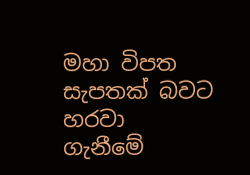මහා විපත සැපතක් බවට හරවා ගැනීමේ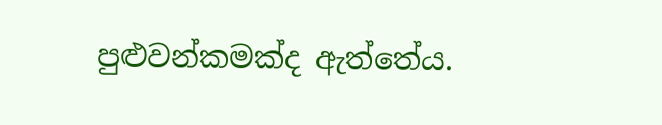පුළුවන්කමක්ද ඇත්තේය.